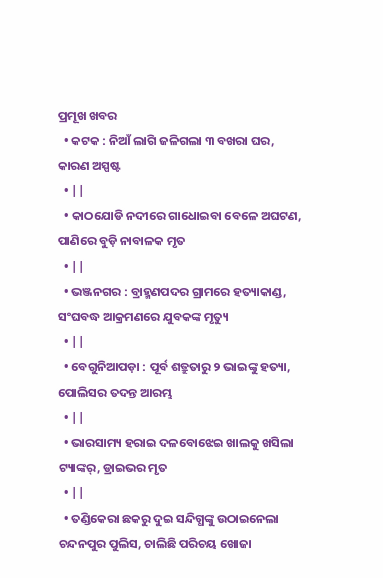ପ୍ରମୂଖ ଖବର
  • କଟକ : ନିଆଁ ଲାଗି ଜଳିଗଲା ୩ ବଖରା ଘର, କାରଣ ଅସ୍ପଷ୍ଟ
  • ||
  • କାଠଯୋଡି ନଦୀରେ ଗାଧୋଇବା ବେଳେ ଅଘଟଣ, ପାଣିରେ ବୁଡ଼ି ନାବାଳକ ମୃତ
  • ||
  • ଭଞ୍ଜନଗର : ବ୍ରାହ୍ମଣପଦର ଗ୍ରାମରେ ହତ୍ୟାକାଣ୍ଡ, ସଂଘବଦ୍ଧ ଆକ୍ରମଣରେ ଯୁବକଙ୍କ ମୃତ୍ୟୁ
  • ||
  • ବେଗୁନିଆପଡ଼ା : ପୂର୍ବ ଶତ୍ରୁତାରୁ ୨ ଭାଇଙ୍କୁ ହତ୍ୟା, ପୋଲିସର ତଦନ୍ତ ଆରମ୍ଭ
  • ||
  • ଭାରସାମ୍ୟ ହରାଇ ଦଳବୋଝେଇ ଖାଲକୁ ଖସିଲା ଟ୍ୟାଙ୍କର୍‌, ଡ୍ରାଇଭର ମୃତ
  • ||
  • ତଣ୍ଡିକେରା ଛକରୁ ଦୁଇ ସନ୍ଦିଗ୍ଧଙ୍କୁ ଉଠାଇନେଲା ଚନ୍ଦନପୁର ପୁଲିସ, ଚାଲିଛି ପରିଚୟ ଖୋଜା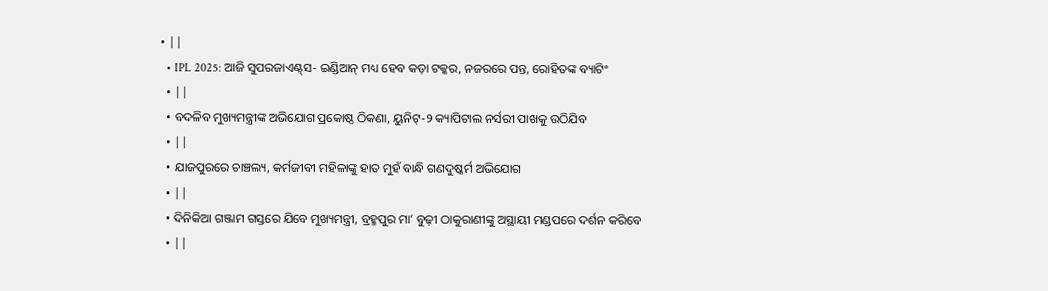• ||
  • IPL 2025: ଆଜି ସୁପରଜାଏଣ୍ଟ୍‌ସ- ଇଣ୍ଡିଆନ୍ ମଧ୍ୟ ହେବ କଡ଼ା ଟକ୍କର, ନଜରରେ ପନ୍ତ, ରୋହିତଙ୍କ ବ୍ୟାଟିଂ
  • ||
  • ବଦଳିବ ମୁଖ୍ୟମନ୍ତ୍ରୀଙ୍କ ଅଭିଯୋଗ ପ୍ରକୋଷ୍ଠ ଠିକଣା, ୟୁନିଟ୍‌-୨ କ୍ୟାପିଟାଲ ନର୍ସରୀ ପାଖକୁ ଉଠିଯିବ
  • ||
  • ଯାଜପୁରରେ ଚାଞ୍ଚଲ୍ୟ, କର୍ମଜୀବୀ ମହିଳାଙ୍କୁ ହାତ ମୁହଁ ବାନ୍ଧି ଗଣଦୁଷ୍କର୍ମ ଅଭିଯୋଗ
  • ||
  • ଦିନିକିଆ ଗଞ୍ଜାମ ଗସ୍ତରେ ଯିବେ ମୁଖ୍ୟମନ୍ତ୍ରୀ, ବ୍ରହ୍ମପୁର ମା’ ବୁଢ଼ୀ ଠାକୁରାଣୀଙ୍କୁ ଅସ୍ଥାୟୀ ମଣ୍ଡପରେ ଦର୍ଶନ କରିବେ
  • ||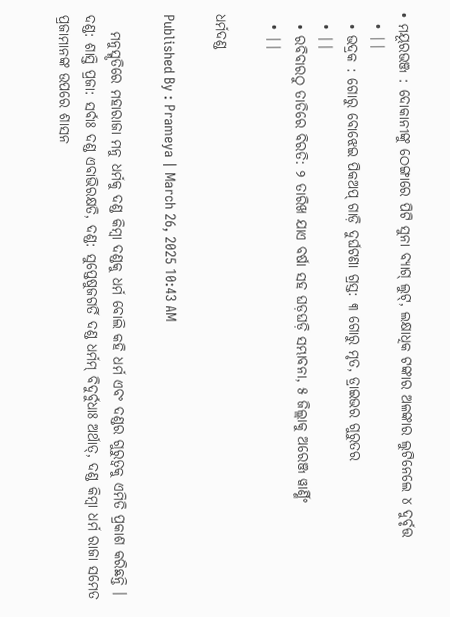• ମୟୂରଭଞ୍ଜ : ଦୋକାନୀଙ୍କୁ ଠେଙ୍ଗାରେ ପିଟି ସୁନା ବ୍ୟାଗ୍‌ ଲୁଟ୍‌, ଲକ୍ଷାଧିକ ଟଙ୍କାର ଅଳଙ୍କାର ଲୁଟିନେଲେ ୪ ଦୁର୍ବୃତ୍ତ
  • ||
  • ଭଦ୍ରକ : ଗୋରୁ ବୋଝେଇ ପିକଅପ୍‌ ଗାଡ଼ି ଦୁର୍ଘଟଣା ଗ୍ରସ୍ତ: ୩ ଗୋରୁ ମୃତ, ଡ୍ରାଇଭର ଗୁରୁତର
  • ||
  • ରବିବାରଠୁ ତାତିରେ ବିରତି: ୨ ତାରିଖ ଯାଏ ବର୍ଷା ସହ ଘଡ଼ଘଡ଼ି ସମ୍ଭାବନା, ୫ ଜିଲ୍ଲାକୁ ଅରେଞ୍ଜ ୱାର୍ଣ୍ଣିଂ
  • ||

ଧର୍ମଦଣ୍ଡ

Published By : Prameya | March 26, 2025 10:43 AM

   ମନୁସ୍ମୃତିରେ ମହାରାଜା ମନୁ ଧର୍ମକୁ ଦଣ୍ଡ କିମ୍ବା ଦଣ୍ଡକୁ ଧର୍ମ ବୋଲି କହି ଧର୍ମ ଏବଂ ଦଣ୍ଡର ଗୁରୁତ୍ୱକୁ ଏମିତି ପ୍ରକାଶ କରିଛନ୍ତି । ଦଣ୍ଡ: ଶାସ୍ତି ପ୍ରଜା: ସର୍ବାଃ ଦଣ୍ଡ ଏବାଭିରକ୍ଷତି, ଦଣ୍ଡ: ସୁପ୍ତେଷୁଜଗର୍ତି ଦଣ୍ଡ ଧର୍ମମ୍‌ ବିଦୁର୍ବୁଧାଃ ଅର୍ଥାତ୍‌, ଦଣ୍ଡ କିମ୍ବା ଧର୍ମ ରାଜା ସମେତ ପ୍ରଜାମାନଙ୍କ ଉପରେ ଶାସନ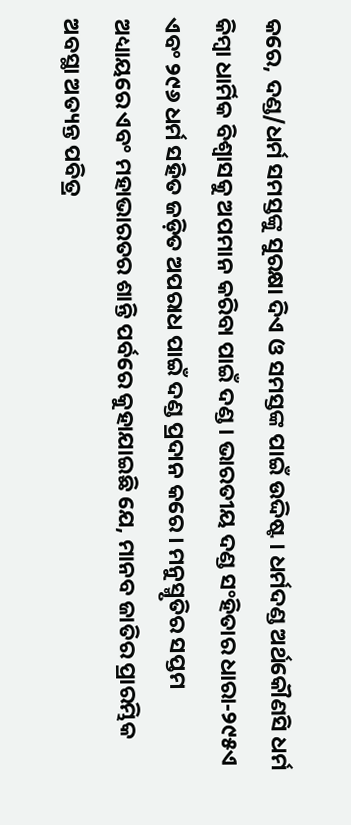କରେ, ଦଣ୍ଡ/ଧର୍ମ ସମସ୍ତଙ୍କୁ ସୁରକ୍ଷା ଦିଏ ଓ ସମସ୍ତଙ୍କ ପାଇଁ ଉଦ୍ଦିଷ୍ଟ । ଧର୍ମଦଣ୍ଡ ଅର୍ଥକୌଣସି ଧର୍ମ କିମ୍ବା ଧାର୍ମିକ ବିଶ୍ୱାସକୁ ଅପମାନ କରିବା ପାଇଁ ଦଣ୍ଡ । ଭାରତୀୟ ଦଣ୍ଡ ସଂହିତାର ଧାରା-୨୯୫ଏ ଏବଂ ୨୯୬ ଧର୍ମ ସହିତ ଜଡ଼ିତ ଅପରାଧ ପାଇଁ ଦଣ୍ଡ ପ୍ରଦାନ କରେ । ମନୁସ୍ମୃତିର ସପ୍ତମ ଅଧ୍ୟାୟରେ ଏବଂ ମହାଭାରତର ଶାନ୍ତି ପର୍ବରେ କୁହାଯାଇଛି ଯେ, ମାନବ ଜାତିର ପ୍ରାରମ୍ଭିକ ଅବସ୍ଥା ଅତ୍ୟନ୍ତ ପବିତ୍ର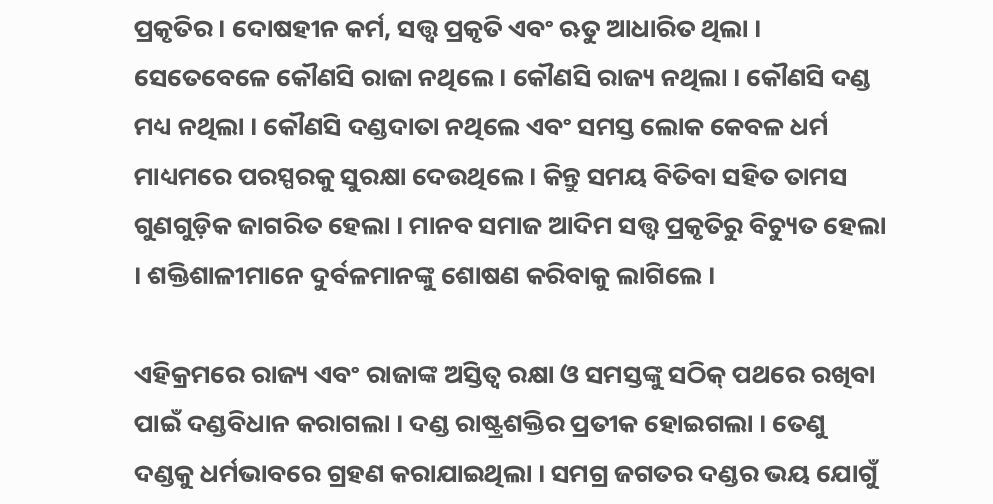ପ୍ରକୃତିର । ଦୋଷହୀନ କର୍ମ, ସତ୍ତ୍ୱ ପ୍ରକୃତି ଏବଂ ଋତୁ ଆଧାରିତ ଥିଲା । ସେତେବେଳେ କୌଣସି ରାଜା ନଥିଲେ । କୌଣସି ରାଜ୍ୟ ନଥିଲା । କୌଣସି ଦଣ୍ଡ ମଧ୍ୟ ନଥିଲା । କୌଣସି ଦଣ୍ଡଦାତା ନଥିଲେ ଏବଂ ସମସ୍ତ ଲୋକ କେବଳ ଧର୍ମ ମାଧ୍ୟମରେ ପରସ୍ପରକୁ ସୁରକ୍ଷା ଦେଉଥିଲେ । କିନ୍ତୁ ସମୟ ବିତିବା ସହିତ ତାମସ ଗୁଣଗୁଡ଼ିକ ଜାଗରିତ ହେଲା । ମାନବ ସମାଜ ଆଦିମ ସତ୍ତ୍ୱ ପ୍ରକୃତିରୁ ବିଚ୍ୟୁତ ହେଲା । ଶକ୍ତିଶାଳୀମାନେ ଦୁର୍ବଳମାନଙ୍କୁ ଶୋଷଣ କରିବାକୁ ଲାଗିଲେ ।

ଏହିକ୍ରମରେ ରାଜ୍ୟ ଏବଂ ରାଜାଙ୍କ ଅସ୍ତିତ୍ୱ ରକ୍ଷା ଓ ସମସ୍ତଙ୍କୁ ସଠିକ୍‌ ପଥରେ ରଖିବା ପାଇଁ ଦଣ୍ଡବିଧାନ କରାଗଲା । ଦଣ୍ଡ ରାଷ୍ଟ୍ରଶକ୍ତିର ପ୍ରତୀକ ହୋଇଗଲା । ତେଣୁ ଦଣ୍ଡକୁ ଧର୍ମଭାବରେ ଗ୍ରହଣ କରାଯାଇଥିଲା । ସମଗ୍ର ଜଗତର ଦଣ୍ଡର ଭୟ ଯୋଗୁଁ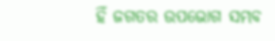ହିଁ ଜଗତର ଉପଭୋଗ ସମ୍ଭବ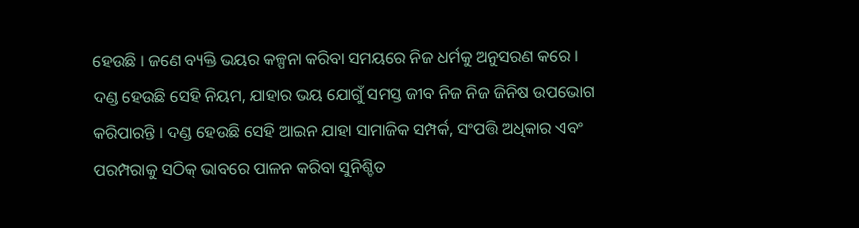ହେଉଛି । ଜଣେ ବ୍ୟକ୍ତି ଭୟର କଳ୍ପନା କରିବା ସମୟରେ ନିଜ ଧର୍ମକୁ ଅନୁସରଣ କରେ । ଦଣ୍ଡ ହେଉଛି ସେହି ନିୟମ, ଯାହାର ଭୟ ଯୋଗୁଁ ସମସ୍ତ ଜୀବ ନିଜ ନିଜ ଜିନିଷ ଉପଭୋଗ କରିପାରନ୍ତି । ଦଣ୍ଡ ହେଉଛି ସେହି ଆଇନ ଯାହା ସାମାଜିକ ସମ୍ପର୍କ, ସଂପତ୍ତି ଅଧିକାର ଏବଂ ପରମ୍ପରାକୁ ସଠିକ୍‌ ଭାବରେ ପାଳନ କରିବା ସୁନିଶ୍ଚିତ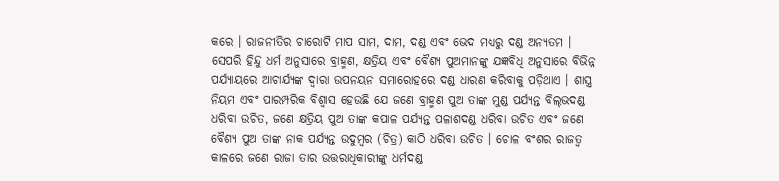କରେ । ରାଜନୀତିର ଚାରୋଟି ମାପ ସାମ, ଦାମ, ଦଣ୍ଡ ଏବଂ ଭେଦ ମଧ୍ୟରୁ ଦଣ୍ଡ ଅନ୍ୟତମ । ସେପରି ହିନ୍ଦୁ ଧର୍ମ ଅନୁସାରେ ବ୍ରାହ୍ମଣ, କ୍ଷତ୍ରିୟ ଏବଂ ବୈଶ୍ୟ ପୁଅମାନଙ୍କୁ ଯଜ୍ଞବିଧି ଅନୁସାରେ ବିଭିନ୍ନ ପର୍ଯ୍ୟାୟରେ ଆଚାର୍ଯ୍ୟଙ୍କ ଦ୍ୱାରା ଉପନୟନ ସମାରୋହରେ ଦଣ୍ଡ ଧାରଣ କରିବାକୁ ପଡ଼ିଥାଏ । ଶାସ୍ତ୍ର ନିୟମ ଏବଂ ପାରମ୍ପରିକ ବିଶ୍ୱାସ ହେଉଛି ଯେ ଜଣେ ବ୍ରାହ୍ମଣ ପୁଅ ତାଙ୍କ ମୁଣ୍ଡ ପର୍ଯ୍ୟନ୍ତ ବିଲ୍‌ଭଦଣ୍ଡ ଧରିବା ଉଚିତ, ଜଣେ କ୍ଷତ୍ରିୟ ପୁଅ ତାଙ୍କ କପାଳ ପର୍ଯ୍ୟନ୍ତ ପଳାଶଦଣ୍ଡ ଧରିବା ଉଚିତ ଏବଂ ଜଣେ ବୈଶ୍ୟ ପୁଅ ତାଙ୍କ ନାକ ପର୍ଯ୍ୟନ୍ତ ଉଦୁମ୍ବର (ଚିତ୍ର) କାଠି ଧରିବା ଉଚିତ । ଚୋଳ ବଂଶର ରାଜତ୍ୱ କାଳରେ ଜଣେ ରାଜା ତାର ଉତ୍ତରାଧିକାରୀଙ୍କୁ ଧର୍ମଦଣ୍ଡ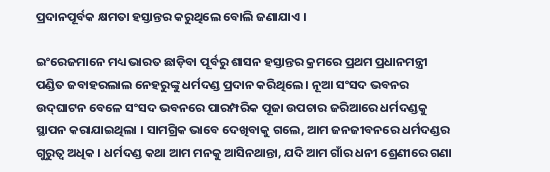ପ୍ରଦାନପୂର୍ବକ କ୍ଷମତା ହସ୍ତାନ୍ତର କରୁଥିଲେ ବୋଲି ଜଣାଯାଏ ।

ଇଂରେଜମାନେ ମଧ୍ୟ ଭାରତ ଛାଡ଼ିବା ପୂର୍ବରୁ ଶାସନ ହସ୍ତାନ୍ତର କ୍ରମରେ ପ୍ରଥମ ପ୍ରଧାନମନ୍ତ୍ରୀ ପଣ୍ଡିତ ଜବାହରଲାଲ ନେହରୁଙ୍କୁ ଧର୍ମଦଣ୍ଡ ପ୍ରଦାନ କରିଥିଲେ । ନୂଆ ସଂସଦ ଭବନର ଉଦ୍‌ଘାଟନ ବେଳେ ସଂସଦ ଭବନରେ ପାରମ୍ପରିକ ପୂଜା ଉପଚାର ଜରିଆରେ ଧର୍ମଦଣ୍ଡକୁ ସ୍ଥାପନ କରାଯାଇଥିଲା । ସାମଗ୍ରିକ ଭାବେ ଦେଖିବାକୁ ଗଲେ, ଆମ ଜନଜୀବନରେ ଧର୍ମଦଣ୍ଡର ଗୁରୁତ୍ୱ ଅଧିକ । ଧର୍ମଦଣ୍ଡ କଥା ଆମ ମନକୁ ଆସିନଥାନ୍ତା, ଯଦି ଆମ ଗାଁର ଧନୀ ଶ୍ରେଣୀରେ ଗଣା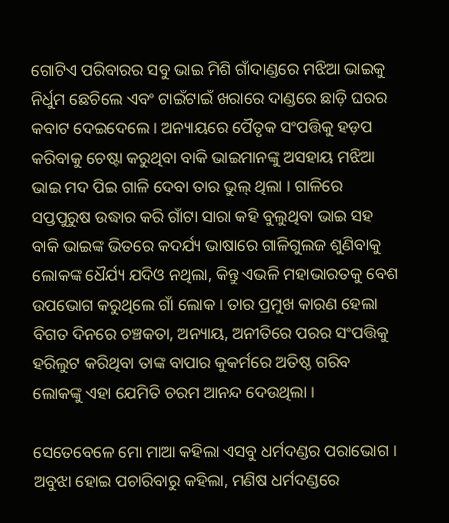ଗୋଟିଏ ପରିବାରର ସବୁ ଭାଇ ମିଶି ଗାଁଦାଣ୍ଡରେ ମଝିଆ ଭାଇକୁ ନିର୍ଧୁମ ଛେଚିଲେ ଏବଂ ଟାଇଁଟାଇଁ ଖରାରେ ଦାଣ୍ଡରେ ଛାଡ଼ି ଘରର କବାଟ ଦେଇଦେଲେ । ଅନ୍ୟାୟରେ ପୈତୃକ ସଂପତ୍ତିକୁ ହଡ଼ପ କରିବାକୁ ଚେଷ୍ଟା କରୁଥିବା ବାକି ଭାଇମାନଙ୍କୁ ଅସହାୟ ମଝିଆ ଭାଇ ମଦ ପିଇ ଗାଳି ଦେବା ତାର ଭୁଲ୍‌ ଥିଲା । ଗାଳିରେ ସପ୍ତପୁରୁଷ ଉଦ୍ଧାର କରି ଗାଁଟା ସାରା କହି ବୁଲୁଥିବା ଭାଇ ସହ ବାକି ଭାଇଙ୍କ ଭିତରେ କଦର୍ଯ୍ୟ ଭାଷାରେ ଗାଳିଗୁଲଜ ଶୁଣିବାକୁ ଲୋକଙ୍କ ଧୈର୍ଯ୍ୟ ଯଦିଓ ନଥିଲା, କିନ୍ତୁ ଏଭଳି ମହାଭାରତକୁ ବେଶ ଉପଭୋଗ କରୁଥିଲେ ଗାଁ ଲୋକ । ତାର ପ୍ରମୁଖ କାରଣ ହେଲା ବିଗତ ଦିନରେ ଚଞ୍ଚକତା, ଅନ୍ୟାୟ, ଅନୀତିରେ ପରର ସଂପତ୍ତିକୁ ହରିଲୁଟ କରିଥିବା ତାଙ୍କ ବାପାର କୁକର୍ମରେ ଅତିଷ୍ଠ ଗରିବ ଲୋକଙ୍କୁ ଏହା ଯେମିତି ଚରମ ଆନନ୍ଦ ଦେଉଥିଲା ।

ସେତେବେଳେ ମୋ ମାଆ କହିଲା ଏସବୁ ଧର୍ମଦଣ୍ଡର ପରାଭୋଗ । ଅବୁଝା ହୋଇ ପଚାରିବାରୁ କହିଲା, ମଣିଷ ଧର୍ମଦଣ୍ଡରେ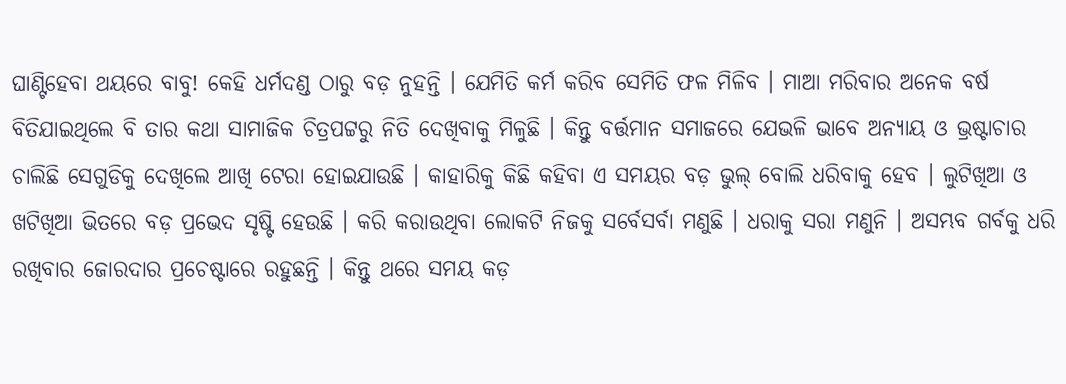ଘାଣ୍ଟିହେବା ଥୟରେ ବାବୁ! କେହି ଧର୍ମଦଣ୍ଡ ଠାରୁ ବଡ଼ ନୁହନ୍ତି । ଯେମିତି କର୍ମ କରିବ ସେମିତି ଫଳ ମିଳିବ । ମାଆ ମରିବାର ଅନେକ ବର୍ଷ ବିତିଯାଇଥିଲେ ବି ତାର କଥା ସାମାଜିକ ଚିତ୍ରପଟ୍ଟରୁ ନିତି ଦେଖିବାକୁ ମିଳୁଛି । କିନ୍ତୁ ବର୍ତ୍ତମାନ ସମାଜରେ ଯେଭଳି ଭାବେ ଅନ୍ୟାୟ ଓ ଭ୍ରଷ୍ଟାଚାର ଚାଲିଛି ସେଗୁଡିକୁ ଦେଖିଲେ ଆଖି ଟେରା ହୋଇଯାଉଛି । କାହାରିକୁ କିଛି କହିବା ଏ ସମୟର ବଡ଼ ଭୁଲ୍‌ ବୋଲି ଧରିବାକୁ ହେବ । ଲୁଟିଖିଆ ଓ ଖଟିଖିଆ ଭିତରେ ବଡ଼ ପ୍ରଭେଦ ସୃଷ୍ଟି ହେଉଛି । କରି କରାଉଥିବା ଲୋକଟି ନିଜକୁ ସର୍ବେସର୍ବା ମଣୁଛି । ଧରାକୁ ସରା ମଣୁନି । ଅସମ୍ଭବ ଗର୍ବକୁ ଧରି ରଖିବାର ଜୋରଦାର ପ୍ରଚେଷ୍ଟାରେ ରହୁଛନ୍ତି । କିନ୍ତୁ ଥରେ ସମୟ କଡ଼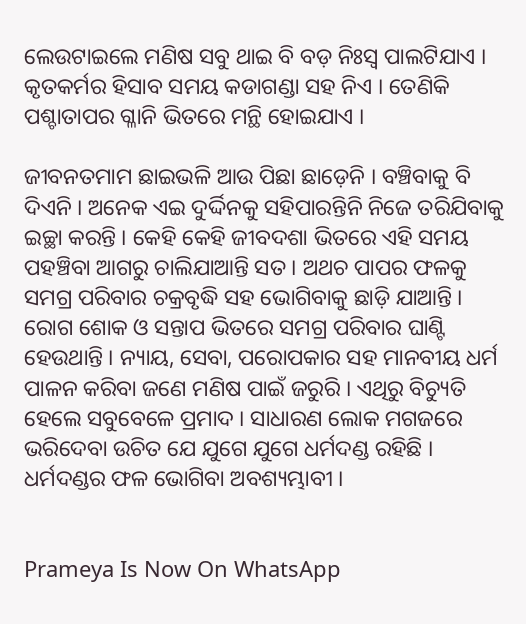ଲେଉଟାଇଲେ ମଣିଷ ସବୁ ଥାଇ ବି ବଡ଼ ନିଃସ୍ୱ ପାଲଟିଯାଏ । କୃତକର୍ମର ହିସାବ ସମୟ କଡାଗଣ୍ଡା ସହ ନିଏ । ତେଣିକି ପଶ୍ଚାତାପର ଗ୍ଳାନି ଭିତରେ ମନ୍ଥି ହୋଇଯାଏ ।

ଜୀବନତମାମ ଛାଇଭଳି ଆଉ ପିଛା ଛାଡ଼େନି । ବଞ୍ଚିବାକୁ ବି ଦିଏନି । ଅନେକ ଏଇ ଦୁର୍ଦ୍ଦିନକୁ ସହିପାରନ୍ତିନି ନିଜେ ତରିଯିବାକୁ ଇଚ୍ଛା କରନ୍ତି । କେହି କେହି ଜୀବଦଶା ଭିତରେ ଏହି ସମୟ ପହଞ୍ଚିବା ଆଗରୁ ଚାଲିଯାଆନ୍ତି ସତ । ଅଥଚ ପାପର ଫଳକୁ ସମଗ୍ର ପରିବାର ଚକ୍ରବୃଦ୍ଧି ସହ ଭୋଗିବାକୁ ଛାଡ଼ି ଯାଆନ୍ତି । ରୋଗ ଶୋକ ଓ ସନ୍ତାପ ଭିତରେ ସମଗ୍ର ପରିବାର ଘାଣ୍ଟି ହେଉଥାନ୍ତି । ନ୍ୟାୟ, ସେବା, ପରୋପକାର ସହ ମାନବୀୟ ଧର୍ମ ପାଳନ କରିବା ଜଣେ ମଣିଷ ପାଇଁ ଜରୁରି । ଏଥିରୁ ବିଚ୍ୟୁତି ହେଲେ ସବୁବେଳେ ପ୍ରମାଦ । ସାଧାରଣ ଲୋକ ମଗଜରେ ଭରିଦେବା ଉଚିତ ଯେ ଯୁଗେ ଯୁଗେ ଧର୍ମଦଣ୍ଡ ରହିଛି । ଧର୍ମଦଣ୍ଡର ଫଳ ଭୋଗିବା ଅବଶ୍ୟମ୍ଭାବୀ ।


Prameya Is Now On WhatsApp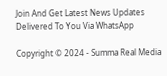Join And Get Latest News Updates Delivered To You Via WhatsApp

Copyright © 2024 - Summa Real Media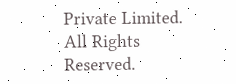Private Limited. All Rights Reserved.